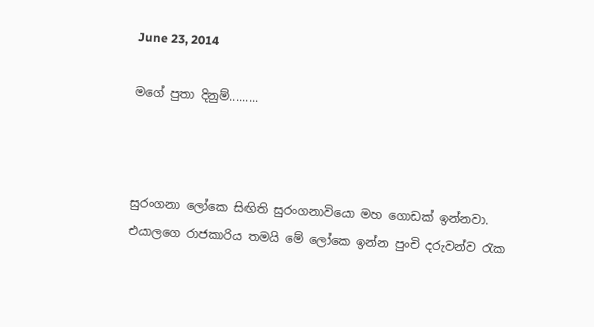June 23, 2014

මගේ පුතා දිනුම්.........



සුරංගනා ලෝකෙ සිඟිති සුරංගනාවියො මහ ගොඩක් ඉන්නවා. එයාලගෙ රාජකාරිය තමයි මේ ලෝකෙ ඉන්න පුංචි දරුවන්ව රැක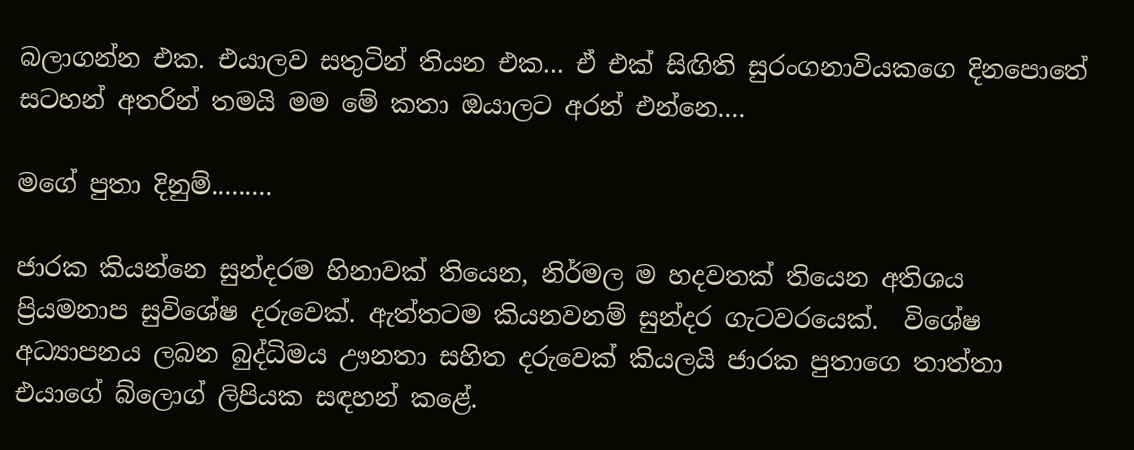බලාගන්න එක. එයාලව සතුටින් තියන එක... ඒ එක් සිඟිති සුරංගනාවියකගෙ දිනපොතේ  සටහන් අතරින් තමයි මම මේ කතා ඔයාලට අරන් එන්නෙ....

මගේ පුතා දිනුම්.........

ජාරක කියන්නෙ සුන්දරම හිනාවක් තියෙන, නිර්මල ම හදවතක් තියෙන අතිශය ප්‍රියමනාප සුවිශේෂ දරුවෙක්. ඇත්තටම කියනවනම් සුන්දර ගැටවරයෙක්.  විශේෂ අධ්‍යාපනය ලබන බුද්ධිමය ඌනතා සහිත දරුවෙක් කියලයි ජාරක පුතාගෙ තාත්තා එයාගේ බ්ලොග් ලිපියක සඳහන් කළේ.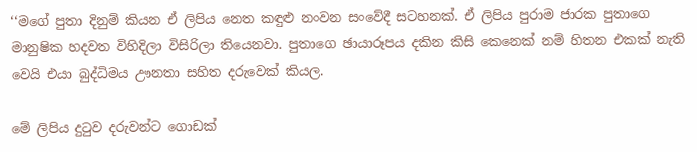‘‘මගේ පුතා දිනුම් කියන ඒ ලිපිය නෙත කඳුළු නංවන සංවේදී සටහනක්. ඒ ලිපිය පුරාම ජාරක පුතාගෙ මානුෂික හදවත විහිදිලා විසිරිලා තියෙනවා. පුතාගෙ ඡායාරූපය දකින කිසි කෙනෙක් නම් හිතන එකක් නැති වෙයි එයා බුද්ධිමය ඌනතා සහිත දරුවෙක් කියල.

මේ ලිපිය දුටුව දරුවන්ට ගොඩක්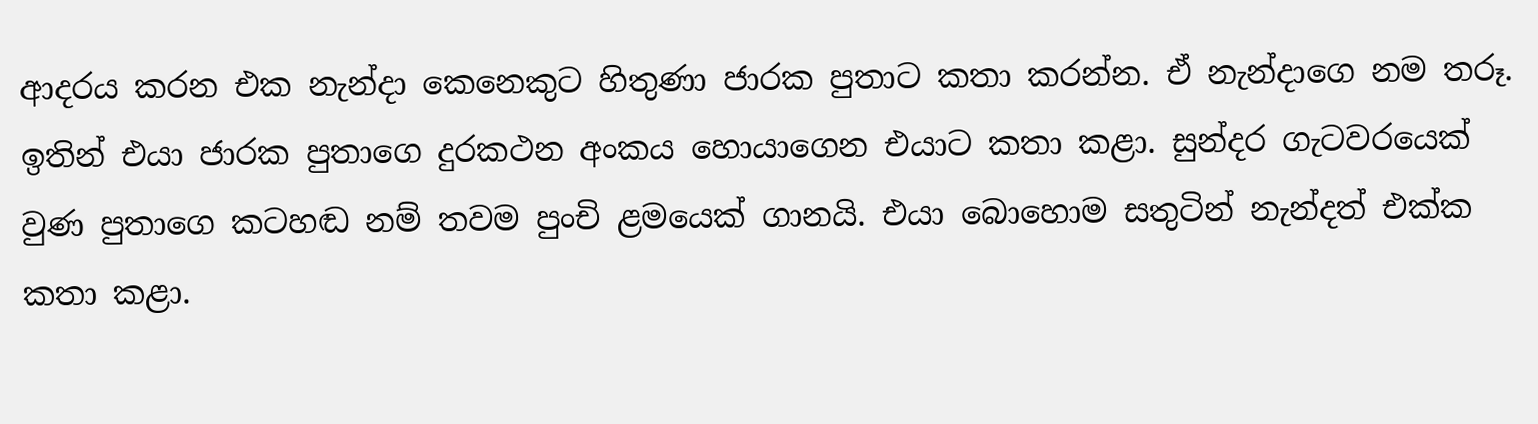ආදරය කරන එක නැන්දා කෙනෙකුට හිතුණා ජාරක පුතාට කතා කරන්න. ඒ නැන්දාගෙ නම තරූ. ඉතින් එයා ජාරක පුතාගෙ දුරකථන අංකය හොයාගෙන එයාට කතා කළා. සුන්දර ගැටවරයෙක් වුණ පුතාගෙ කටහඬ නම් තවම පුංචි ළමයෙක් ගානයි. එයා බොහොම සතුටින් නැන්දත් එක්ක කතා කළා.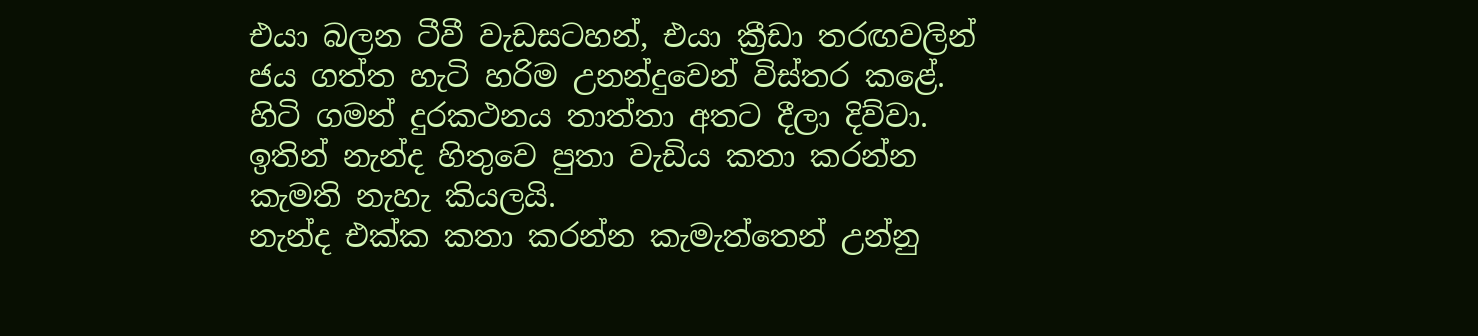එයා බලන ටීවී වැඩසටහන්, එයා ක්‍රීඩා තරඟවලින් ජය ගත්ත හැටි හරිම උනන්දුවෙන් විස්තර කළේ. හිටි ගමන් දුරකථනය තාත්තා අතට දීලා දිව්වා. ඉතින් නැන්ද හිතුවෙ පුතා වැඩිය කතා කරන්න කැමති නැහැ කියලයි.
නැන්ද එක්ක කතා කරන්න කැමැත්තෙන් උන්නු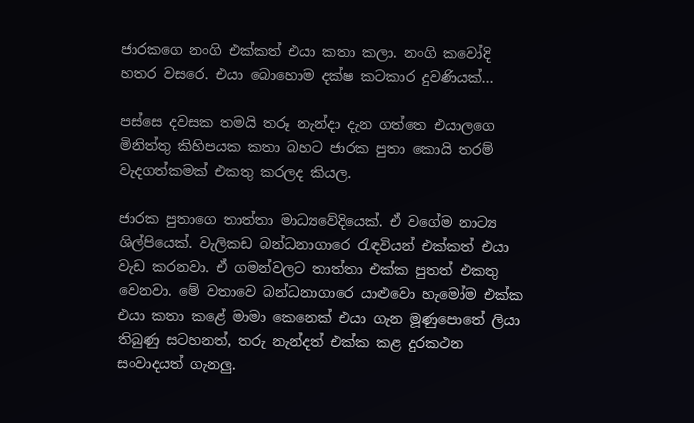ජාරකගෙ නංගි එක්කත් එයා කතා කලා. නංගි කවෝදි හතර වසරෙ. එයා බොහොම දක්ෂ කටකාර දුවණියක්...

පස්සෙ දවසක තමයි තරූ නැන්දා දැන ගත්තෙ එයාලගෙ මිනිත්තු කිහිපයක කතා බහට ජාරක පුතා කොයි තරම් වැදගත්කමක් එකතු කරලද කියල.

ජාරක පුතාගෙ තාත්තා මාධ්‍යවේදියෙක්. ඒ වගේම නාට්‍ය ශිල්පියෙක්. වැලිකඩ බන්ධනාගාරෙ රැඳවියන් එක්කත් එයා වැඩ කරනවා. ඒ ගමන්වලට තාත්තා එක්ක පුතත් එකතු වෙනවා. මේ වතාවෙ බන්ධනාගාරෙ යාළුවො හැමෝම එක්ක එයා කතා කළේ මාමා කෙනෙක් එයා ගැන මූණුපොතේ ලියා තිබුණු සටහනත්, තරු නැන්දත් එක්ක කළ දුරකථන සංවාදයත් ගැනලු.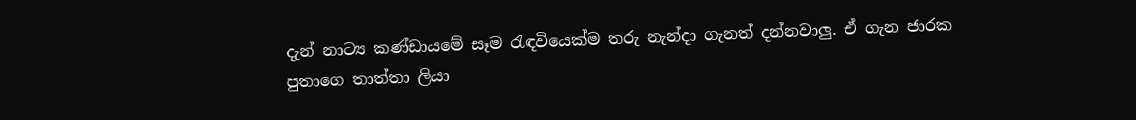දැන් නාට්‍ය කණ්ඩායමේ සෑම රැඳවියෙක්ම තරු නැන්දා ගැනත් දන්නවාලු. ඒ ගැන ජාරක පුතාගෙ තාත්තා ලියා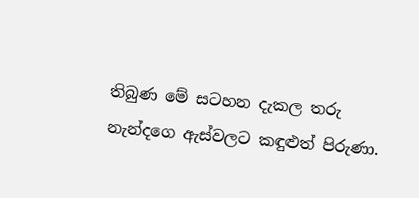තිබුණ මේ සටහන දැකල තරු නැන්දගෙ ඇස්වලට කඳුළුත් පිරුණා.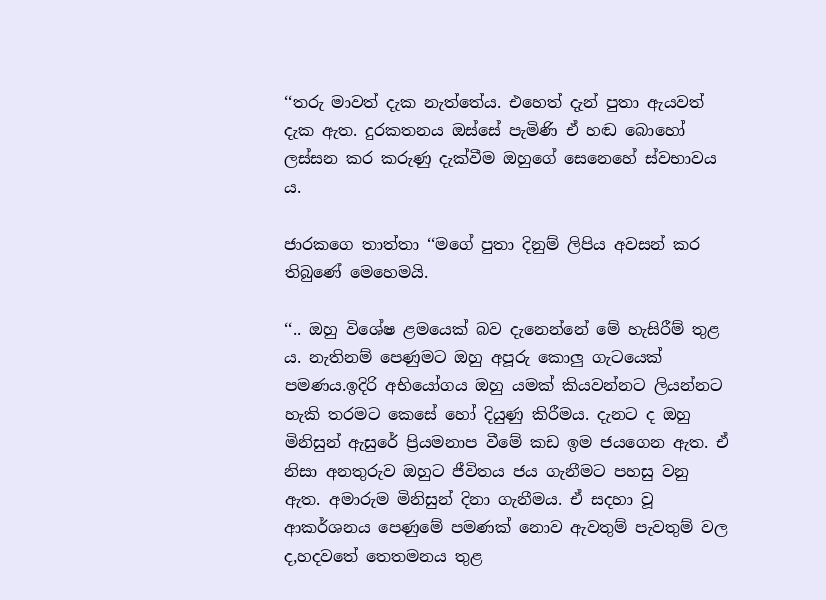‘‘තරු මාවත් දැක නැත්තේය. එහෙත් දැන් පුතා ඇයවත් දැක ඇත. දුරකතනය ඔස්සේ පැමිණි ඒ හඬ බොහෝ ලස්සන කර කරුණු දැක්වීම ඔහුගේ සෙනෙහේ ස්වභාවය ය.

ජාරකගෙ තාත්තා ‘‘මගේ පුතා දිනුම් ලිපිය අවසන් කර තිබුණේ මෙහෙමයි.

‘‘.. ඔහු‍ විශේෂ ළමයෙක් බව දැනෙන්නේ මේ හැසිරීම් තුළ ය. නැතිනම් පෙණුමට ඔහු අපූරු කොලු ගැටයෙක් පමණය.ඉදිරි අභියෝගය ඔහු යමක් කියවන්නට ලියන්නට හැකි තරමට කෙසේ හෝ දියුණු කිරීමය. දැනට ද ඔහු මිනිසුන් ඇසුරේ ප්‍රියමනාප වීමේ කඩ ඉම ජයගෙන ඇත. ඒ නිසා අනතුරුව ඔහුට ජීවිතය ජය ගැනීමට පහසු වනු ඇත. අමාරුම මිනිසුන් දිනා ගැනීමය. ඒ සදහා වූ ආකර්ශනය පෙණුමේ පමණක් නොව ඇවතුම් පැවතුම් වල ද,හදවතේ තෙතමනය තුළ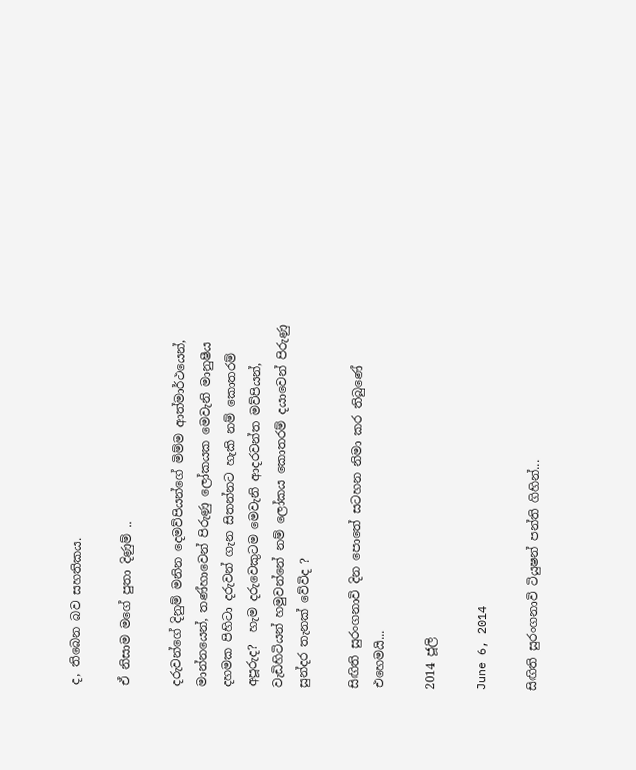ද, තිබෙන බව සහතිකය.

ඒ නිසාම මගේ පුතා දිණුම් ..

දරුවන්ගේ දිනුම් මනින දෙමව්පියන්ගේ මිම්ම ආත්මාර්ථයෙන්, මාන්නයෙන්, තණ්හාවෙන් පිරුණු ලෝකයක මෙවැනි මානුෂීය දහමක පිහිටා දරුවන් ගැන සිතන්නට හැකි නම් කොතරම් අපූරුද?  හැම දරුවෙකුටම මෙවැනි ආදරවන්ත මව්පියන්, වැඩිහිටියන් හමුවන්නේ නම් ලෝකය කොතරම් දයාවෙන් පිරුණු සුන්දර තැනක් වේවිද ?

සිඟිති සුරංගනාවි දින පොතේ සටහන නිමා කර තිබුණේ එහෙමයි...

2014 ජූලි

June 6, 2014

සිඟිති සුරංගනාවි ටියුෂන් පන්ති ගිහින්...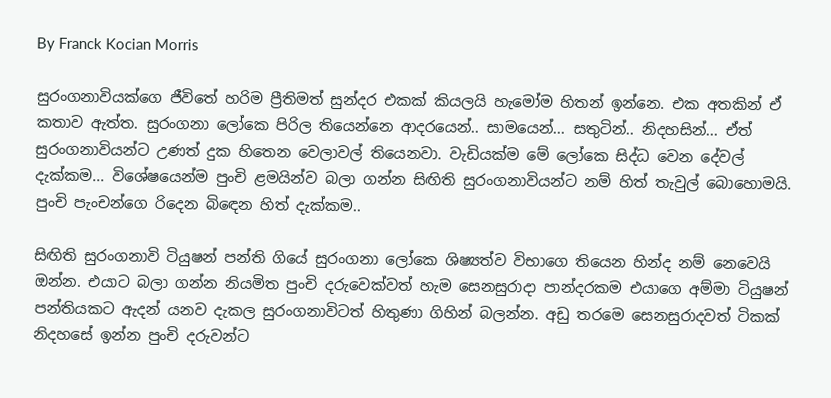By Franck Kocian Morris

සුරංගනාවියක්ගෙ ජීවිතේ හරිම ප්‍රීතිමත් සුන්දර එකක් කියලයි හැමෝම හිතන් ඉන්නෙ. එක අතකින් ඒ කතාව ඇත්ත. සුරංගනා ලෝකෙ පිරිල තියෙන්නෙ ආදරයෙන්.. සාමයෙන්... සතුටින්.. නිදහසින්... ඒත් සුරංගනාවියන්ට උණත් දුක හිතෙන වෙලාවල් තියෙනවා. වැඩියක්ම මේ ලෝකෙ සිද්ධ වෙන දේවල් දැක්කම... විශේෂයෙන්ම පුංචි ළමයින්ව බලා ගන්න සිඟිති සුරංගනාවියන්ට නම් හිත් තැවුල් බොහොමයි. පුංචි පැංචන්ගෙ රිදෙන බිඳෙන හිත් දැක්කම..

සිඟිති සුරංගනාවි ටියුෂන් පන්ති ගියේ සුරංගනා ලෝකෙ ශිෂ්‍යත්ව විභාගෙ තියෙන හින්ද නම් නෙවෙයි ඔන්න. එයාට බලා ගන්න නියමිත පුංචි දරුවෙක්වත් හැම සෙනසුරාදා පාන්දරකම එයාගෙ අම්මා ටියුෂන් පන්තියකට ඇදන් යනව දැකල සුරංගනාවිටත් හිතුණා ගිහින් බලන්න. අඩු තරමෙ සෙනසුරාදවත් ටිකක් නිදහසේ ඉන්න පුංචි දරුවන්ට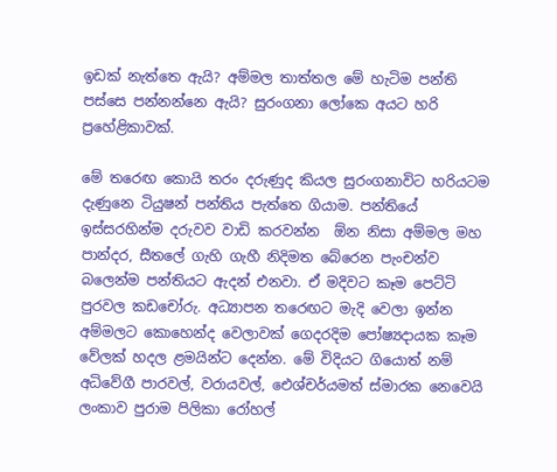ඉඩක් නැත්තෙ ඇයි? අම්මල තාත්තල මේ හැටිම පන්ති පස්සෙ පන්නන්නෙ ඇයි? සුරංගනා ලෝකෙ අයට හරි ප්‍රහේළිකාවක්.

මේ තරෙඟ කොයි තරං දරුණුද කියල සුරංගනාවිට හරියටම දැණුනෙ ටියුෂන් පන්තිය පැත්තෙ ගියාම. පන්තියේ ඉස්සරහින්ම දරුවව වාඩි කරවන්න  ඕන නිසා අම්මල මහ පාන්දර, සීතලේ ගැහි ගැහී නිදිමත බේරෙන පැංචන්ව බලෙන්ම පන්තියට ඇදන් එනවා. ඒ මදිවට කෑම පෙට්ටි පුරවල කඩචෝරු. අධ්‍යාපන තරෙඟට මැදි වෙලා ඉන්න අම්මලට කොහෙන්ද වෙලාවක් ගෙදරදිම පෝෂ්‍යදායක කෑම වේලක් හදල ළමයින්ට දෙන්න. මේ විදියට ගියොත් නම් අධිවේගී පාරවල්, වරායවල්, ඓශ්චර්යමත් ස්මාරක නෙවෙයි ලංකාව පුරාම පිලිකා රෝහල්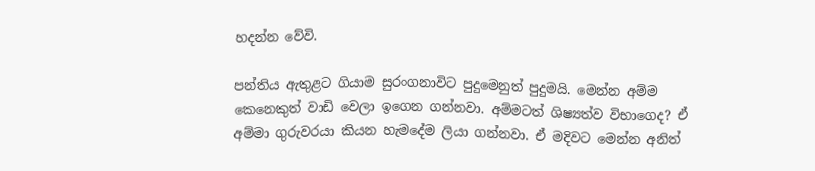හදන්න වේවි.

පන්තිය ඇතුළට ගියාම සුරංගනාවිට පුදුමෙනුත් පුදුමයි. මෙන්න අම්ම කෙනෙකුත් වාඩි වෙලා ඉගෙන ගන්නවා. අම්මටත් ශිෂ්‍යත්ව විභාගෙද? ඒ අම්මා ගුරුවරයා කියන හැමදේම ලියා ගන්නවා. ඒ මදිවට මෙන්න අනිත්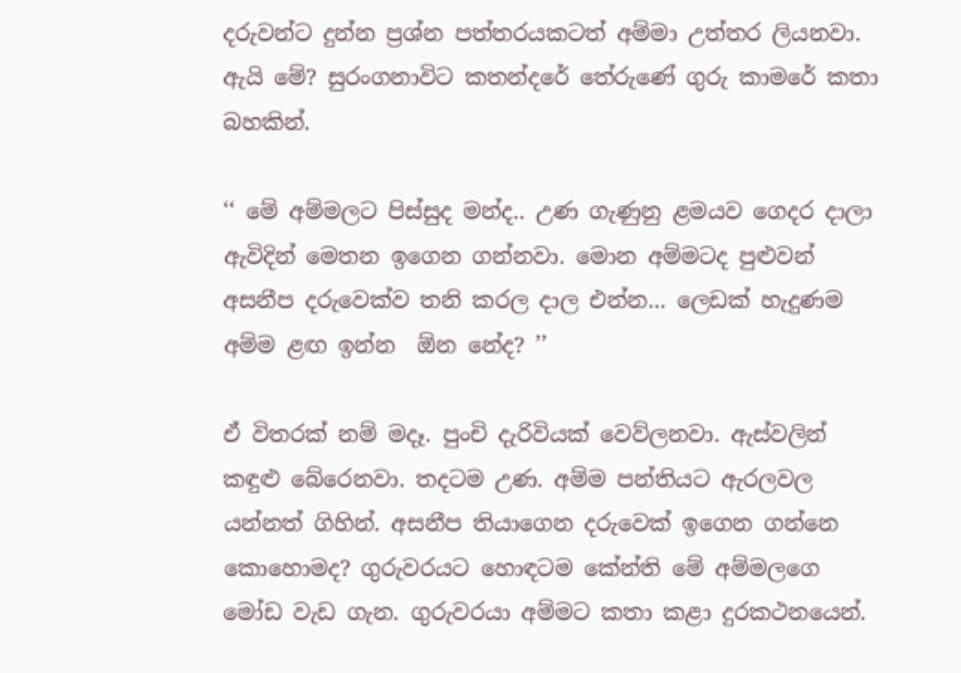දරුවන්ට දුන්න ප්‍රශ්න පත්තරයකටත් අම්මා උත්තර ලියනවා. ඇයි මේ? සුරංගනාවිට කතන්දරේ තේරුණේ ගුරු කාමරේ කතා බහකින්.

‘‘ මේ අම්මලට පිස්සුද මන්ද.. උණ ගැණුනු ළමයව ගෙදර දාලා ඇවිදින් මෙතන ඉගෙන ගන්නවා. මොන අම්මටද පුළුවන් අසනීප දරුවෙක්ව තනි කරල දාල එන්න... ලෙඩක් හැදුණම අම්ම ළඟ ඉන්න  ඕන නේද? ’’

ඒ විතරක් නම් මදෑ. පුංචි දැරිවියක් වෙව්ලනවා. ඇස්වලින් කඳුළු බේරෙනවා. තදටම උණ. අම්ම පන්තියට ඇරලවල යන්නත් ගිහින්. අසනීප තියාගෙන දරුවෙක් ඉගෙන ගන්නෙ කොහොමද? ගුරුවරයට හොඳටම කේන්ති මේ අම්මලගෙ මෝඩ වැඩ ගැන. ගුරුවරයා අම්මට කතා කළා දුරකථනයෙන්.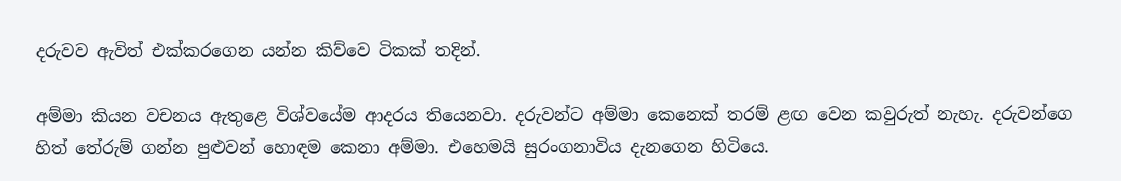දරුවව ඇවිත් එක්කරගෙන යන්න කිව්වෙ ටිකක් තදින්.

අම්මා කියන වචනය ඇතුළෙ විශ්වයේම ආදරය තියෙනවා. දරුවන්ට අම්මා කෙනෙක් තරම් ළඟ වෙන කවුරුත් නැහැ. දරුවන්ගෙ හිත් තේරුම් ගන්න පුළුවන් හොඳම කෙනා අම්මා. එහෙමයි සුරංගනාවිය දැනගෙන හිටියෙ.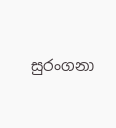සුරංගනා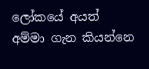ලෝකයේ අයත් අම්මා ගැන කියන්නෙ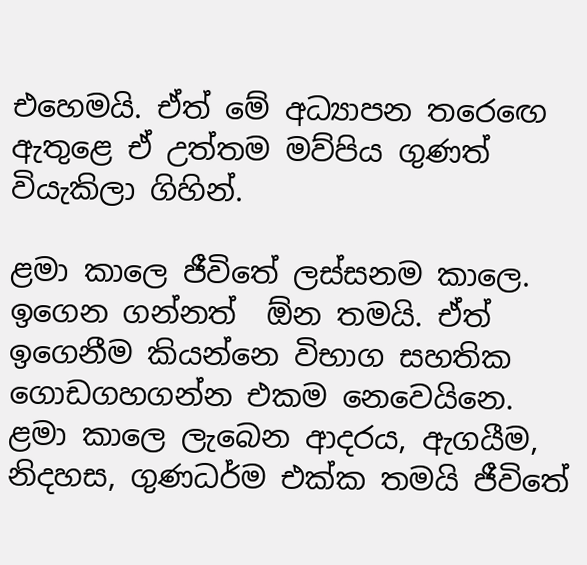එහෙමයි. ඒත් මේ අධ්‍යාපන තර‍ෙඟෙ ඇතුළෙ ඒ උත්තම මව්පිය ගුණත් වියැකිලා ගිහින්.

ළමා කාලෙ ජීවිතේ ලස්සනම කාලෙ. ඉගෙන ගන්නත්  ඕන තමයි. ඒත් ඉගෙනීම කියන්නෙ විභාග සහතික ගොඩගහගන්න එකම නෙවෙයිනෙ. ළමා කාලෙ ලැබෙන ආදරය, ඇගයීම, නිදහස, ගුණධර්ම එක්ක තමයි ජීවිතේ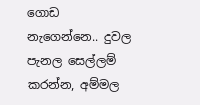ගොඩ නැගෙන්නෙ.. දුවල පැනල සෙල්ලම් කරන්න, අම්මල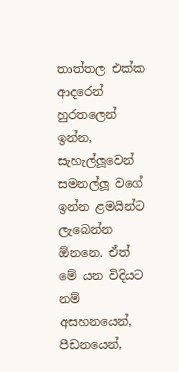තාත්තල එක්ක ආදරෙන් හුරතලෙන් ඉන්න, සැහැල්ලූවෙන් සමනල්ලූ වගේ ඉන්න ළමයින්ට ලැබෙන්න  ඕනනෙ. ඒත් මේ යන විදියට නම් අසහනයෙන්, පීඩනයෙන්,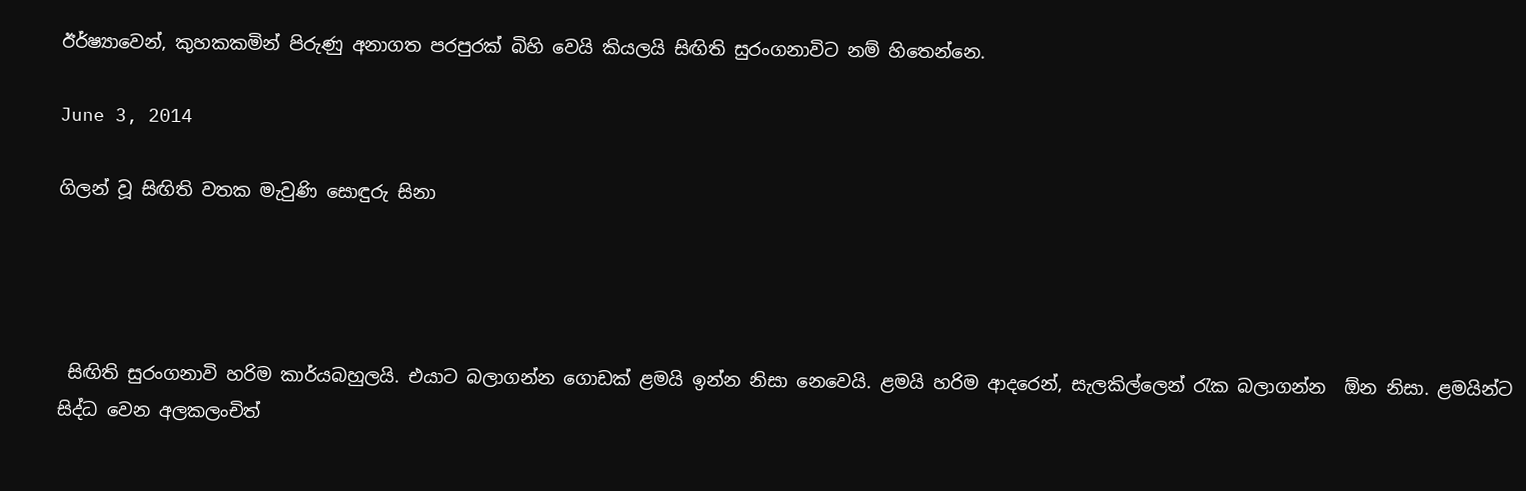ඊර්ෂ්‍යාවෙන්, කුහකකමින් පිරුණු අනාගත පරපුරක් බිහි වෙයි කියලයි සිඟිති සුරංගනාවිට නම් හිතෙන්නෙ.

June 3, 2014

ගිලන් වූ සිඟිති වතක මැවුණි සොඳුරු සිනා




 සිඟිති සුරංගනාවි හරිම කාර්යබහුලයි. එයාට බලාගන්න ගොඩක් ළමයි ඉන්න නිසා නෙවෙයි. ළමයි හරිම ආදරෙන්, සැලකිල්ලෙන් රැක බලාගන්න  ඕන නිසා. ළමයින්ට සිද්ධ වෙන අලකලංචිත්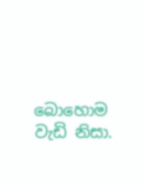බොහොම වැඩි නිසා.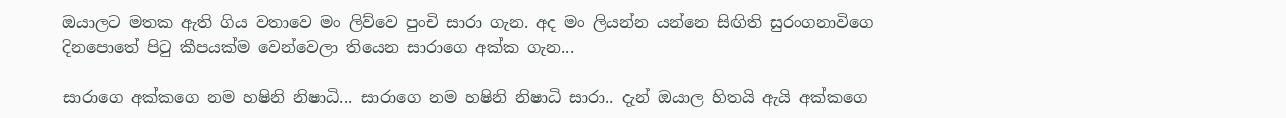ඔයාලට මතක ඇති ගිය වතාවෙ මං ලිව්වෙ පුංචි සාරා ගැන. අද මං ලියන්න යන්නෙ සිඟිති සුරංගනාවිගෙ දිනපොතේ පිටු කීපයක්ම වෙන්වෙලා තියෙන සාරාගෙ අක්ක ගැන...

සාරාගෙ අක්කගෙ නම හෂිනි නිෂාධි... සාරාගෙ නම හෂිනි නිෂාධි සාරා.. දැන් ඔයාල හිතයි ඇයි අක්කගෙ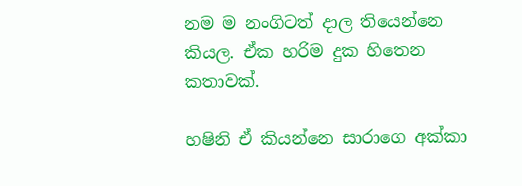නම ම නංගිටත් දාල තියෙන්නෙ කියල. ඒක හරිම දුක හිතෙන කතාවක්.

හෂිනි ඒ කියන්නෙ සාරාගෙ අක්කා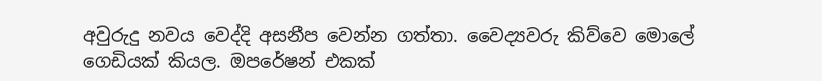අවුරුදු නවය වෙද්දි අසනීප වෙන්න ගත්තා. වෛද්‍යවරු කිව්වෙ මොලේ ගෙඩියක් කියල. ඔපරේෂන් එකක්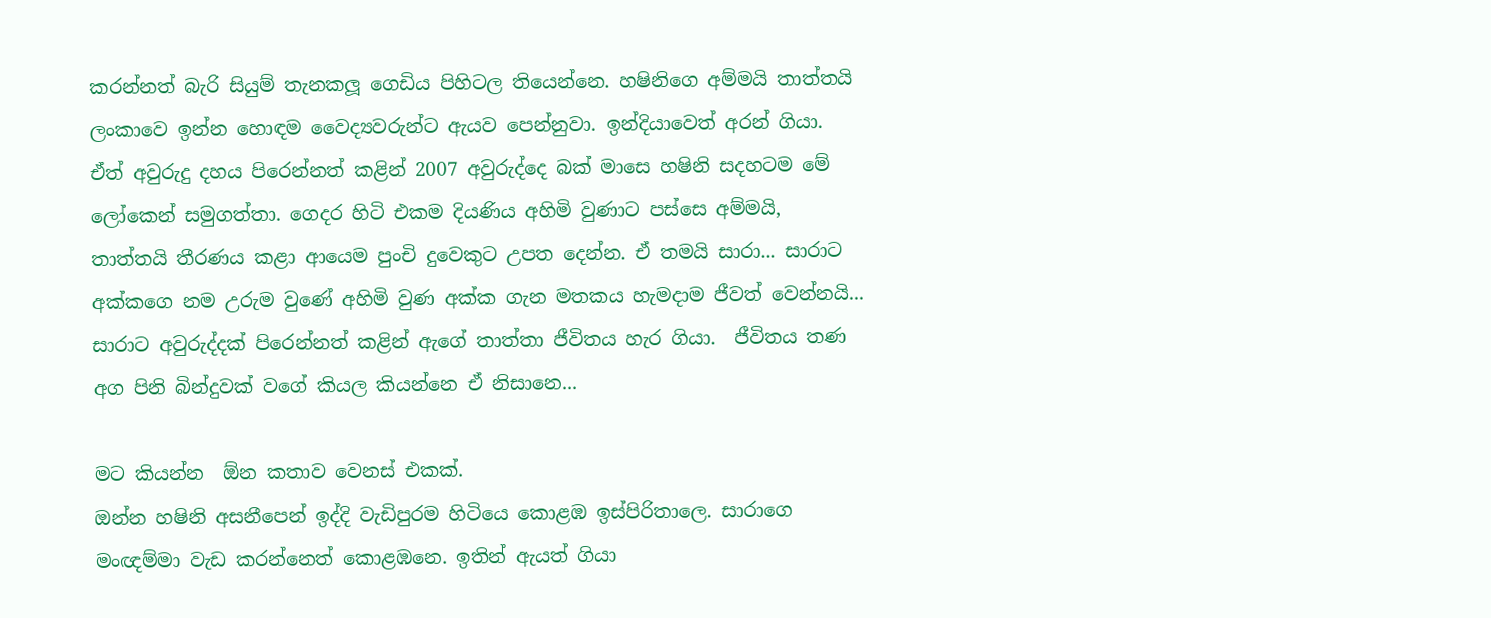කරන්නත් බැරි සියුම් තැනකලූ ගෙඩිය පිහිටල තියෙන්නෙ. හෂිනිගෙ අම්මයි තාත්තයි ලංකාවෙ ඉන්න හොඳම වෛද්‍යවරුන්ට ඇයව පෙන්නුවා. ඉන්දියාවෙත් අරන් ගියා. ඒත් අවුරුදු දහය පිරෙන්නත් කළින් 2007 අවුරුද්දෙ බක් මාසෙ හෂිනි සදහටම මේ ලෝකෙන් සමුගත්තා. ගෙදර හිටි එකම දියණිය අහිමි වුණාට පස්සෙ අම්මයි, තාත්තයි තීරණය කළා ආයෙම පුංචි දුවෙකුට උපත දෙන්න. ඒ තමයි සාරා... සාරාට අක්කගෙ නම උරුම වුණේ අහිමි වුණ අක්ක ගැන මතකය හැමදාම ජීවත් වෙන්නයි... සාරාට අවුරුද්දක් පිරෙන්නත් කළින් ඇගේ තාත්තා ජීවිතය හැර ගියා.  ජීවිතය තණ අග පිනි බින්දුවක් වගේ කියල කියන්නෙ ඒ නිසානෙ...

මට කියන්න  ඕන කතාව වෙනස් එකක්.
ඔන්න හෂිනි අසනීපෙන් ඉද්දි වැඩිපුරම හිටියෙ කොළඹ ඉස්පිරිතාලෙ. සාරාගෙ මංඥම්මා වැඩ කරන්නෙත් කොළඹනෙ. ඉතින් ඇයත් ගියා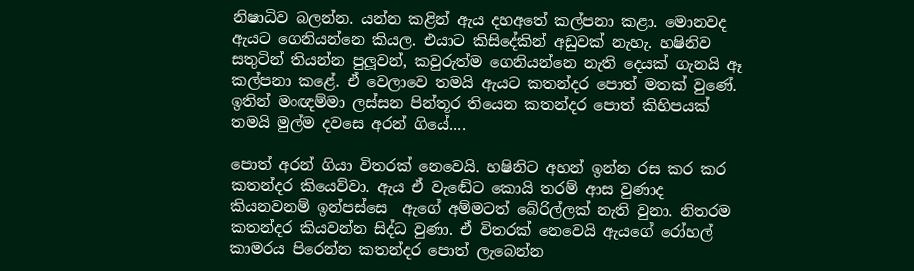නිෂාධිව බලන්න. යන්න කළින් ඇය දහඅතේ කල්පනා කළා. මොනවද ඇයට ගෙනියන්නෙ කියල. එයාට කිසිදේකින් අඩුවක් නැහැ. හෂිනිව සතුටින් තියන්න පුලූවන්, කවුරුත්ම ගෙනියන්නෙ නැති දෙයක් ගැනයි ඈ කල්පනා කළේ. ඒ වෙලාවෙ තමයි ඇයට කතන්දර පොත් මතක් වුණේ. ඉතින් මංඥම්මා ලස්සන පින්තූර තියෙන කතන්දර පොත් කිහිපයක් තමයි මුල්ම දවසෙ අරන් ගියේ....

පොත් අරන් ගියා විතරක් නෙවෙයි. හෂිනිට අහන් ඉන්න රස කර කර කතන්දර කියෙව්වා. ඇය ඒ වැඬේට කොයි තරම් ආස වුණාද කියනවනම් ඉන්පස්සෙ  ඇගේ අම්මටත් බේරිල්ලක් නැති වුනා. නිතරම කතන්දර කියවන්න සිද්ධ වුණා. ඒ විතරක් නෙවෙයි ඇයගේ රෝහල් කාමරය පිරෙන්න කතන්දර පොත් ලැබෙන්න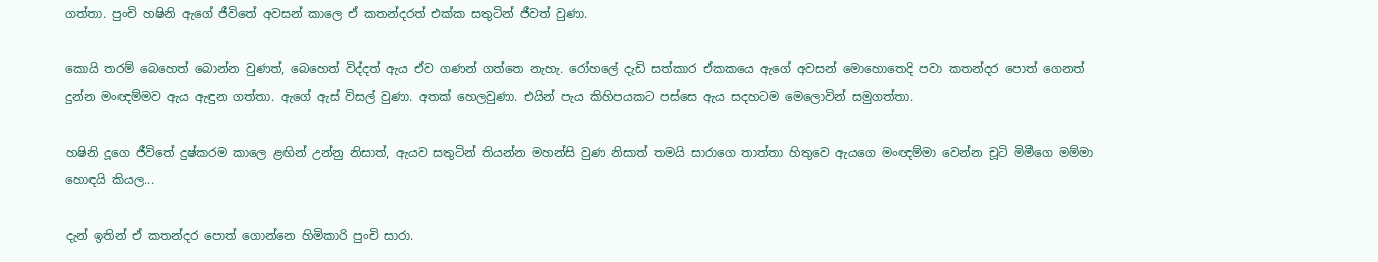ගත්තා. පුංචි හෂිනි ඇගේ ජීවිතේ අවසන් කාලෙ ඒ කතන්දරත් එක්ක සතුටින් ජීවත් වුණා.

කොයි තරම් බෙහෙත් බොන්න වුණත්, බෙහෙත් විද්දත් ඇය ඒව ගණන් ගත්තෙ නැහැ. රෝහලේ දැඩි සත්කාර ඒකකයෙ ඇගේ අවසන් මොහොතෙදි පවා කතන්දර පොත් ගෙනත් දුන්න මංඥම්මව ඇය ඇඳුන ගත්තා. ඇගේ ඇස් විසල් වුණා. අතක් හෙලවුණා. එයින් පැය කිහිපයකට පස්සෙ ඇය සදහටම මෙලොවින් සමුගත්තා.

හෂිනි දූගෙ ජීවිතේ දුෂ්කරම කාලෙ ළඟින් උන්නු නිසාත්, ඇයව සතුටින් තියන්න මහන්සි වුණ නිසාත් තමයි සාරාගෙ තාත්තා හිතුවෙ ඇයගෙ මංඥම්මා වෙන්න චූටි මිමීගෙ මම්මා හොඳයි කියල...

දැන් ඉතින් ඒ කතන්දර පොත් ගොන්නෙ හිමිකාරි පුංචි සාරා.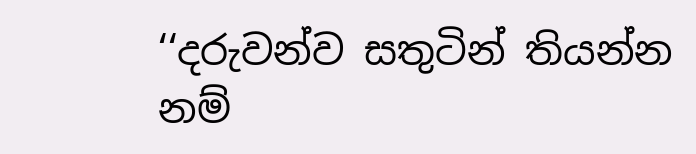‘‘දරුවන්ව සතුටින් තියන්න නම්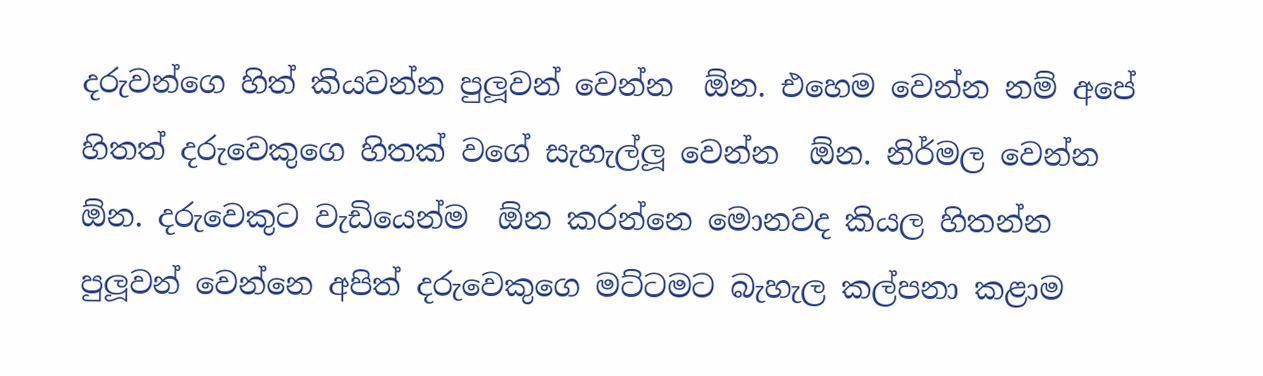දරුවන්ගෙ හිත් කියවන්න පුලූවන් වෙන්න  ඕන. එහෙම වෙන්න නම් අපේ හිතත් දරුවෙකුගෙ හිතක් වගේ සැහැල්ලූ වෙන්න  ඕන. නිර්මල වෙන්න  ඕන. දරුවෙකුට වැඩියෙන්ම  ඕන කරන්නෙ මොනවද කියල හිතන්න පුලූවන් වෙන්නෙ අපිත් දරුවෙකුගෙ මට්ටමට බැහැල කල්පනා කළාම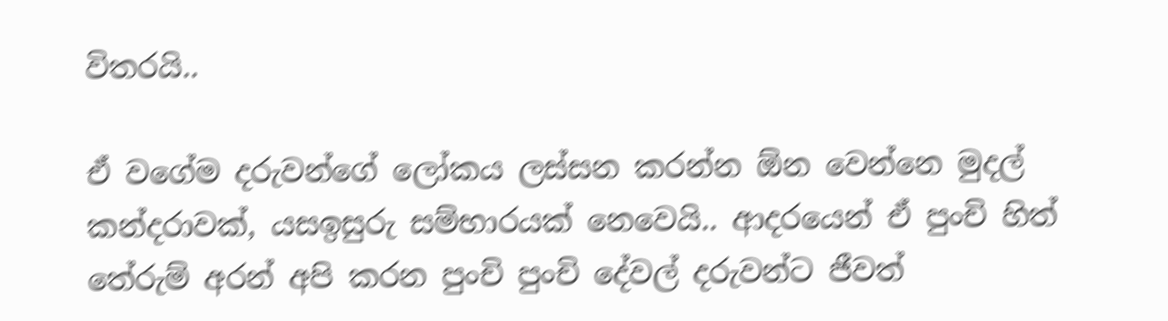විතරයි..

ඒ වගේම දරුවන්ගේ ලෝකය ලස්සන කරන්න ඕන වෙන්නෙ මුදල් කන්දරාවක්, යසඉසුරු සම්භාරයක් නෙවෙයි.. ආදරයෙන් ඒ පුංචි හිත් තේරුම් අරන් අපි කරන පුංචි පුංචි දේවල් දරුවන්ට ජීවත්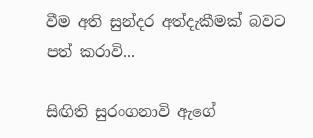වීම අති සුන්දර අත්දැකීමක් බවට පත් කරාවි...

සිඟිති සුරංගනාවි ඇගේ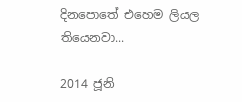දිනපොතේ එහෙම ලියල තියෙනවා...

2014 ජූනි